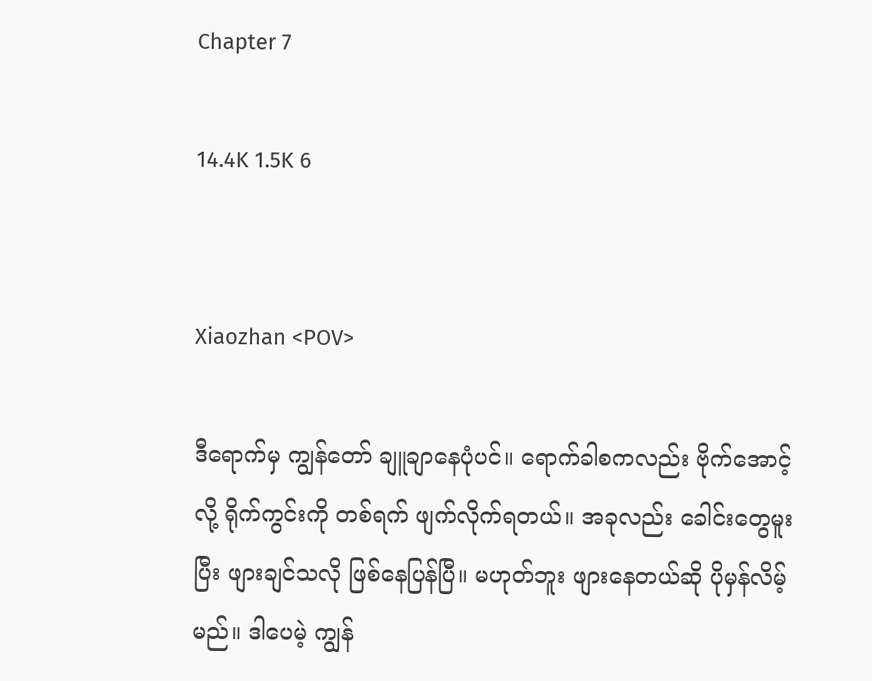Chapter 7

14.4K 1.5K 6


Xiaozhan <POV>

ဒီရောက်မှ ကျွန်တော် ချူချာနေပုံပင်။ ရောက်ခါစကလည်း ဗိုက်အောင့်လို့ ရိုက်ကွင်းကို တစ်ရက် ဖျက်လိုက်ရတယ်။ အခုလည်း ခေါင်းတွေမူးပြီး ဖျားချင်သလို ဖြစ်နေပြန်ပြီ။ မဟုတ်ဘူး ဖျားနေတယ်ဆို ပိုမှန်လိမ့်မည်။ ဒါပေမဲ့ ကျွန်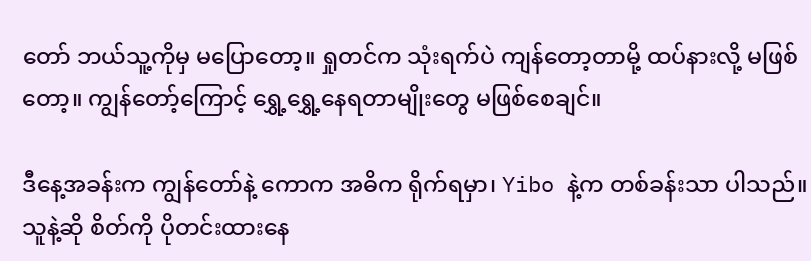တော် ဘယ်သူ့ကိုမှ မပြောတော့။ ရှုတင်က သုံးရက်ပဲ ကျန်တော့တာမို့ ထပ်နားလို့ မဖြစ်တော့။ ကျွန်တော့်ကြောင့် ရွှေ့ရွှေ့နေရတာမျိုးတွေ မဖြစ်စေချင်။

ဒီနေ့အခန်းက ကျွန်တော်နဲ့ ကောက အဓိက ရိုက်ရမှာ၊ Yibo နဲ့က တစ်ခန်းသာ ပါသည်။ သူနဲ့ဆို စိတ်ကို ပိုတင်းထားနေ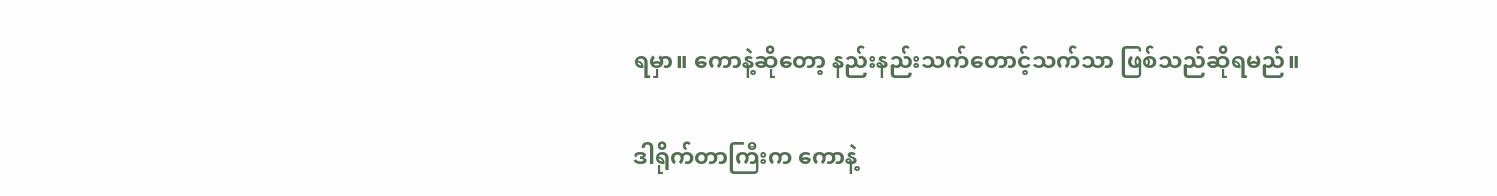ရမှာ။ ကောနဲ့ဆိုတော့ နည်းနည်းသက်တောင့်သက်သာ ဖြစ်သည်ဆိုရမည်။

ဒါရိုက်တာကြီးက ကောနဲ့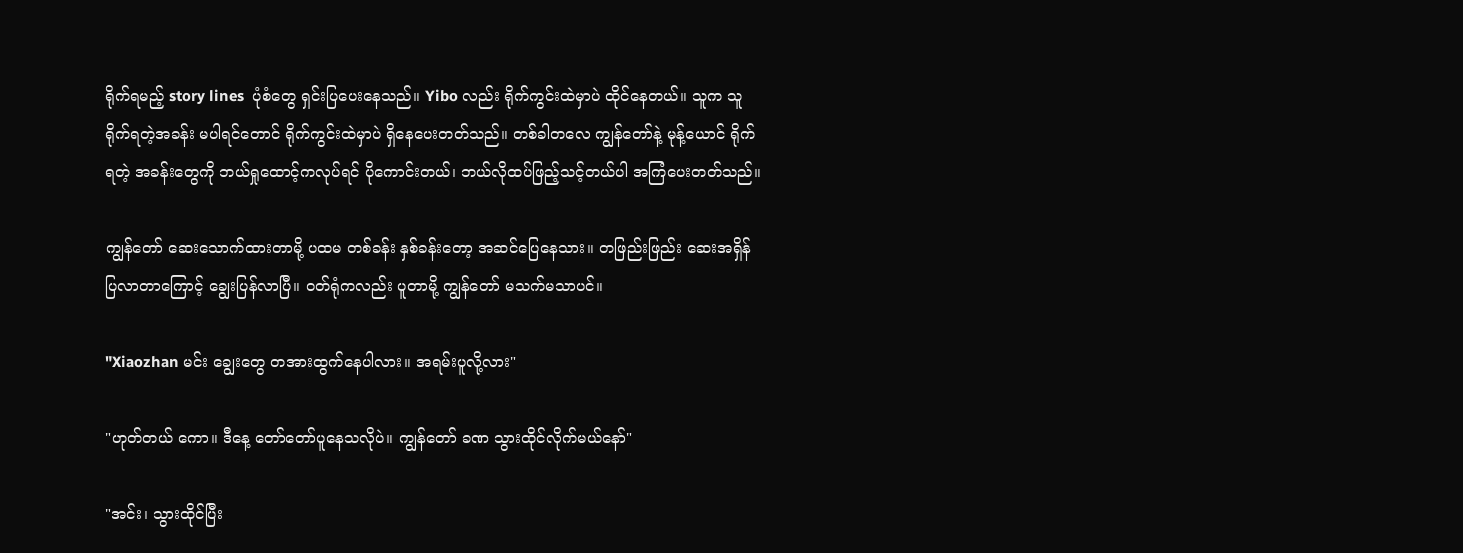ရိုက်ရမည့် story lines  ပုံစံတွေ ရှင်းပြပေးနေသည်။ Yibo လည်း ရိုက်ကွင်းထဲမှာပဲ ထိုင်နေတယ်။ သူက သူရိုက်ရတဲ့အခန်း မပါရင်တောင် ရိုက်ကွင်းထဲမှာပဲ ရှိနေပေးတတ်သည်။ တစ်ခါတလေ ကျွန်တော်နဲ့ မုန့်ယောင် ရိုက်ရတဲ့ အခန်းတွေကို ဘယ်ရှုထောင့်ကလုပ်ရင် ပိုကောင်းတယ်၊ ဘယ်လိုထပ်ဖြည့်သင့်တယ်ပါ အကြံပေးတတ်သည်။

ကျွန်တော် ဆေးသောက်ထားတာမို့ ပထမ တစ်ခန်း နှစ်ခန်းတော့ အဆင်ပြေနေသား။ တဖြည်းဖြည်း ဆေးအရှိန်ပြလာတာကြောင့် ချွေးပြန်လာပြီ။ ဝတ်ရုံကလည်း ပူတာမို့ ကျွန်တော် မသက်မသာပင်။

"Xiaozhan မင်း ချွေးတွေ တအားထွက်နေပါလား။ အရမ်းပူလို့လား"

"ဟုတ်တယ် ကော။ ဒီနေ့ တော်တော်ပူနေသလိုပဲ။ ကျွန်တော် ခဏ သွားထိုင်လိုက်မယ်နော်"

"အင်း၊ သွားထိုင်ပြီး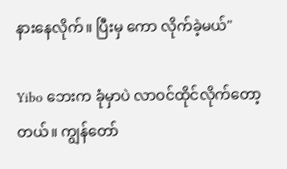နားနေလိုက်။ ပြီးမှ ကော လိုက်ခဲ့မယ်"

Yibo ဘေးက ခုံမှာပဲ လာဝင်ထိုင်လိုက်တော့တယ်။ ကျွန်တော်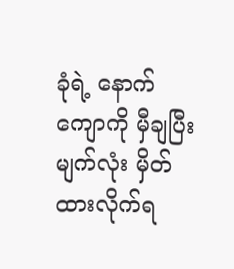ခုံ‌ရဲ့ နောက်ကျောကို မှီချပြီး မျက်လုံး မှိတ်ထားလိုက်ရ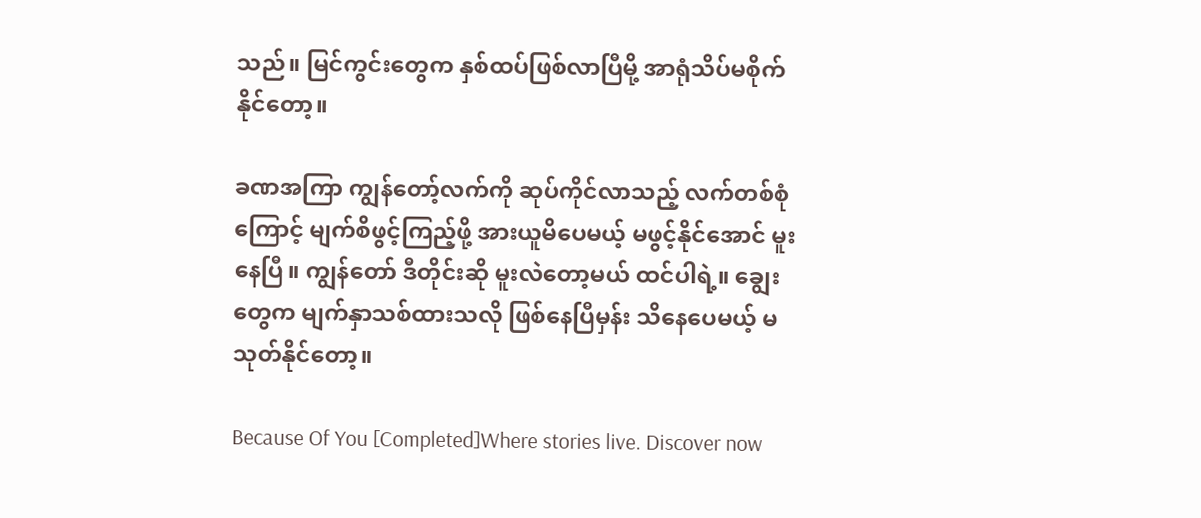သည်။ မြင်ကွင်းတွေက နှစ်ထပ်ဖြစ်လာပြီမို့ အာရုံသိပ်မစိုက်နိုင်တော့။

ခဏအကြာ ကျွန်တော့်လက်ကို ဆုပ်ကိုင်လာသည့် လက်တစ်စုံကြောင့် မျက်စိဖွင့်ကြည့်ဖို့ အားယူမိပေမယ့် မဖွင့်နိုင်အောင် မူးနေပြီ။ ကျွန်တော် ဒီတိုင်းဆို မူးလဲတော့မယ် ထင်ပါရဲ့။ ချွေးတွေက မျက်နှာသစ်ထားသလို ဖြစ်နေပြီမှန်း သိနေပေမယ့် မသုတ်နိုင်တော့။

Because Of You [Completed]Where stories live. Discover now